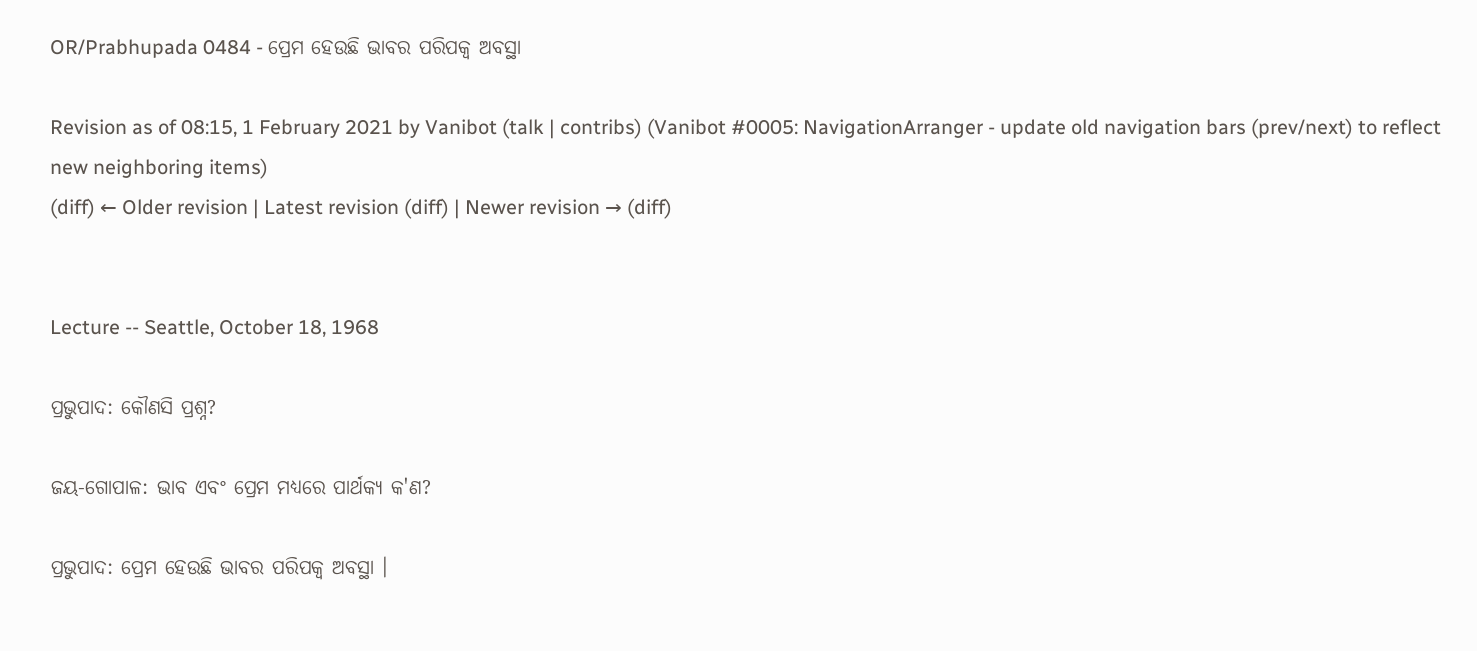OR/Prabhupada 0484 - ପ୍ରେମ ହେଉଛି ଭାବର ପରିପକ୍ୱ ଅବସ୍ଥା

Revision as of 08:15, 1 February 2021 by Vanibot (talk | contribs) (Vanibot #0005: NavigationArranger - update old navigation bars (prev/next) to reflect new neighboring items)
(diff) ← Older revision | Latest revision (diff) | Newer revision → (diff)


Lecture -- Seattle, October 18, 1968

ପ୍ରଭୁପାଦ: କୌଣସି ପ୍ରଶ୍ନ?

ଜୟ-ଗୋପାଳ: ଭାବ ଏବଂ ପ୍ରେମ ମଧ୍ୟରେ ପାର୍ଥକ୍ୟ କ'ଣ?

ପ୍ରଭୁପାଦ: ପ୍ରେମ ହେଉଛି ଭାବର ପରିପକ୍ୱ ଅବସ୍ଥା ।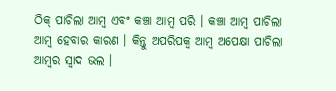ଠିକ୍ ପାଚିଲା ଆମ୍ବ ଏବଂ କଞ୍ଚା ଆମ୍ବ ପରି । କଞ୍ଚା ଆମ୍ବ ପାଚିଲା ଆମ୍ବ ହେବାର କାରଣ । କିନ୍ତୁ ଅପରିପକ୍ୱ ଆମ୍ବ ଅପେକ୍ଷା ପାଚିଲା ଆମ୍ବର ସ୍ୱାଦ ଭଲ ।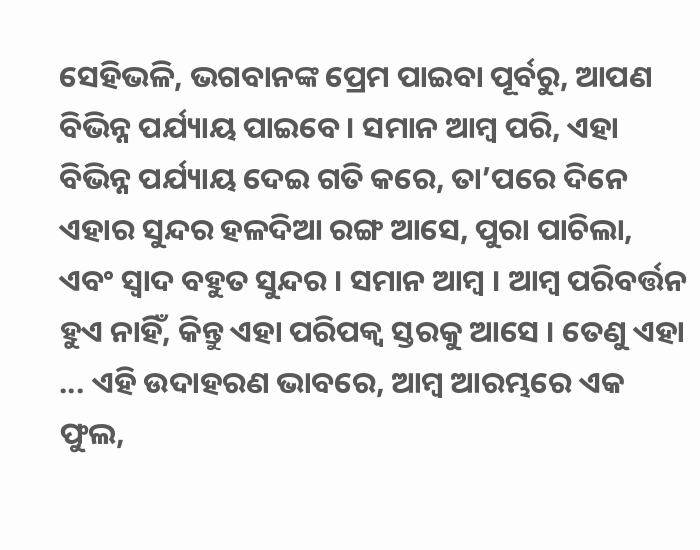ସେହିଭଳି, ଭଗବାନଙ୍କ ପ୍ରେମ ପାଇବା ପୂର୍ବରୁ, ଆପଣ ବିଭିନ୍ନ ପର୍ଯ୍ୟାୟ ପାଇବେ । ସମାନ ଆମ୍ବ ପରି, ଏହା ବିଭିନ୍ନ ପର୍ଯ୍ୟାୟ ଦେଇ ଗତି କରେ, ତା’ପରେ ଦିନେ ଏହାର ସୁନ୍ଦର ହଳଦିଆ ରଙ୍ଗ ଆସେ, ପୁରା ପାଚିଲା, ଏବଂ ସ୍ୱାଦ ବହୁତ ସୁନ୍ଦର । ସମାନ ଆମ୍ବ । ଆମ୍ବ ପରିବର୍ତ୍ତନ ହୁଏ ନାହିଁ, କିନ୍ତୁ ଏହା ପରିପକ୍ୱ ସ୍ତରକୁ ଆସେ । ତେଣୁ ଏହା ... ଏହି ଉଦାହରଣ ଭାବରେ, ଆମ୍ବ ଆରମ୍ଭରେ ଏକ ଫୁଲ,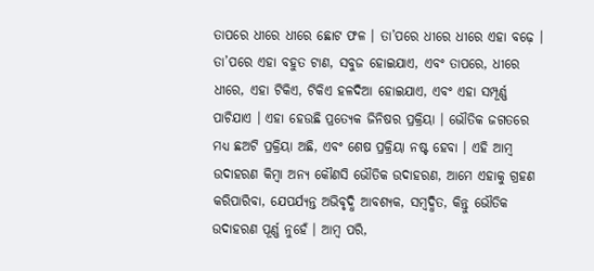ତାପରେ ଧୀରେ ଧୀରେ ଛୋଟ ଫଳ । ତା’ପରେ ଧୀରେ ଧୀରେ ଏହା ବଢ଼େ । ତା’ପରେ ଏହା ବହୁତ ଟାଣ, ସବୁଜ ହୋଇଯାଏ, ଏବଂ ତାପରେ, ଧୀରେ ଧୀରେ, ଏହା ଟିକିଏ, ଟିକିଏ ହଳଦିଆ ହୋଇଯାଏ, ଏବଂ ଏହା ସମ୍ପୂର୍ଣ୍ଣ ପାଚିଯାଏ । ଏହା ହେଉଛି ପ୍ରତ୍ୟେକ ଜିନିଷର ପ୍ରକ୍ରିୟା । ଭୌତିକ ଜଗତରେ ମଧ୍ୟ ଛଅଟି ପ୍ରକ୍ରିୟା ଅଛି, ଏବଂ ଶେଷ ପ୍ରକ୍ରିୟା ନଷ୍ଟ ହେବା । ଏହି ଆମ୍ବ ଉଦାହରଣ କିମ୍ବା ଅନ୍ୟ କୌଣସି ଭୌତିକ ଉଦାହରଣ, ଆମେ ଏହାକୁ ଗ୍ରହଣ କରିପାରିବା, ଯେପର୍ଯ୍ୟନ୍ତ ଅଭିବୃଦ୍ଧି ଆବଶ୍ୟକ, ସମ୍ବଦ୍ଧିତ, କିନ୍ତୁ ଭୌତିକ ଉଦାହରଣ ପୂର୍ଣ୍ଣ ନୁହେଁ । ଆମ୍ବ ପରି,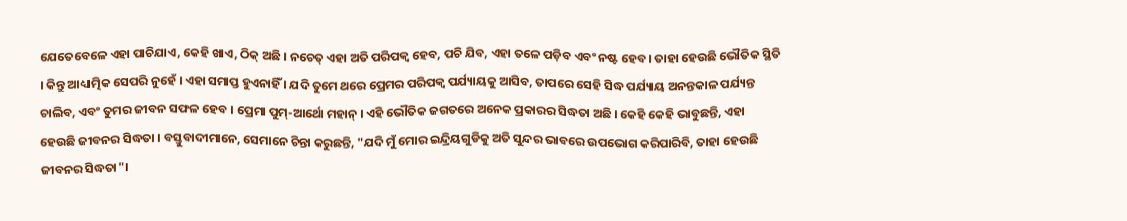ଯେତେବେଳେ ଏହା ପାଚିଯାଏ, କେହି ଖାଏ, ଠିକ୍ ଅଛି । ନଚେତ୍ ଏହା ଅତି ପରିପକ୍ୱ ହେବ, ପଚି ଯିବ, ଏହା ତଳେ ପଡ଼ିବ ଏବଂ ନଷ୍ଟ ହେବ। ତାହା ହେଉଛି ଭୌତିକ ସ୍ଥିତି । କିନ୍ତୁ ଆଧ୍ୟାତ୍ମିକ ସେପରି ନୁହେଁ । ଏହା ସମାପ୍ତ ହୁଏନାହିଁ । ଯଦି ତୁମେ ଥରେ ପ୍ରେମର ପରିପକ୍ୱ ପର୍ଯ୍ୟାୟକୁ ଆସିବ, ତାପରେ ସେହି ସିଦ୍ଧ ପର୍ଯ୍ୟାୟ ଅନନ୍ତକାଳ ପର୍ଯ୍ୟନ୍ତ ଚାଲିବ, ଏବଂ ତୁମର ଜୀବନ ସଫଳ ହେବ । ପ୍ରେମା ପୁମ୍-ଆର୍ଥୋ ମହାନ୍ । ଏହି ଭୌତିକ ଜଗତରେ ଅନେକ ପ୍ରକାରର ସିଦ୍ଧତା ଅଛି । କେହି କେହି ଭାବୁଛନ୍ତି, ଏହା ହେଉଛି ଜୀବନର ସିଦ୍ଧତା । ବସ୍ତୁବାଦୀମାନେ, ସେମାନେ ଚିନ୍ତା କରୁଛନ୍ତି, "ଯଦି ମୁଁ ମୋର ଇନ୍ଦ୍ରିୟଗୁଡିକୁ ଅତି ସୁନ୍ଦର ଭାବରେ ଉପଭୋଗ କରିପାରିବି, ତାହା ହେଉଛି ଜୀବନର ସିଦ୍ଧତା"।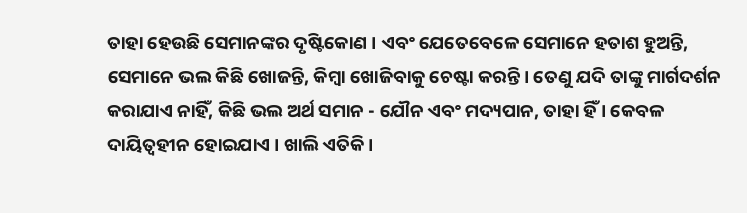ତାହା ହେଉଛି ସେମାନଙ୍କର ଦୃଷ୍ଟିକୋଣ । ଏବଂ ଯେତେବେଳେ ସେମାନେ ହତାଶ ହୁଅନ୍ତି, ସେମାନେ ଭଲ କିଛି ଖୋଜନ୍ତି, କିମ୍ବା ଖୋଜିବାକୁ ଚେଷ୍ଟା କରନ୍ତି । ତେଣୁ ଯଦି ତାଙ୍କୁ ମାର୍ଗଦର୍ଶନ କରାଯାଏ ନାହିଁ, କିଛି ଭଲ ଅର୍ଥ ସମାନ - ଯୌନ ଏବଂ ମଦ୍ୟପାନ, ତାହା ହିଁ । କେବଳ ଦାୟିତ୍ୱହୀନ ହୋଇଯାଏ । ଖାଲି ଏତିକି।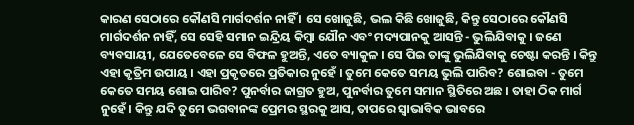କାରଣ ସେଠାରେ କୌଣସି ମାର୍ଗଦର୍ଶନ ନାହିଁ । ସେ ଖୋଜୁଛି, ଭଲ କିଛି ଖୋଜୁଛି, କିନ୍ତୁ ସେଠାରେ କୌଣସି ମାର୍ଗଦର୍ଶନ ନାହିଁ, ସେ ସେହି ସମାନ ଇନ୍ଦ୍ରିୟ କିମ୍ବା ଯୌନ ଏବଂ ମଦ୍ୟପାନକୁ ଆସନ୍ତି - ଭୁଲିଯିବାକୁ । ଜଣେ ବ୍ୟବସାୟୀ, ଯେତେବେଳେ ସେ ବିଫଳ ହୁଅନ୍ତି, ଏତେ ବ୍ୟାକୁଳ । ସେ ପିଇ ତାଙ୍କୁ ଭୁଲିଯିବାକୁ ଚେଷ୍ଟା କରନ୍ତି । କିନ୍ତୁ ଏହା କୃତ୍ରିମ ଉପାୟ । ଏହା ପ୍ରକୃତରେ ପ୍ରତିକାର ନୁହେଁ । ତୁମେ କେତେ ସମୟ ଭୁଲି ପାରିବ? ଶୋଇବା - ତୁମେ କେତେ ସମୟ ଶୋଇ ପାରିବ? ପୁନର୍ବାର ଜାଗ୍ରତ ହୁଅ, ପୁନର୍ବାର ତୁମେ ସମାନ ସ୍ଥିତିରେ ଅଛ । ତାହା ଠିକ ମାର୍ଗ ନୁହେଁ। କିନ୍ତୁ ଯଦି ତୁମେ ଭଗବାନଙ୍କ ପ୍ରେମର ସ୍ଥରକୁ ଆସ, ତାପରେ ସ୍ୱାଭାବିକ ଭାବରେ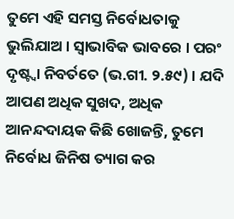ତୁମେ ଏହି ସମସ୍ତ ନିର୍ବୋଧତାକୁ ଭୁଲିଯାଅ । ସ୍ୱାଭାବିକ ଭାବରେ । ପରଂ ଦୃଷ୍ଟ୍ୱା ନିବର୍ତତେ (ଭ.ଗୀ. ୨.୫୯) । ଯଦି ଆପଣ ଅଧିକ ସୁଖଦ, ଅଧିକ ଆନନ୍ଦଦାୟକ କିଛି ଖୋଜନ୍ତି, ତୁମେ ନିର୍ବୋଧ ଜିନିଷ ତ୍ୟାଗ କର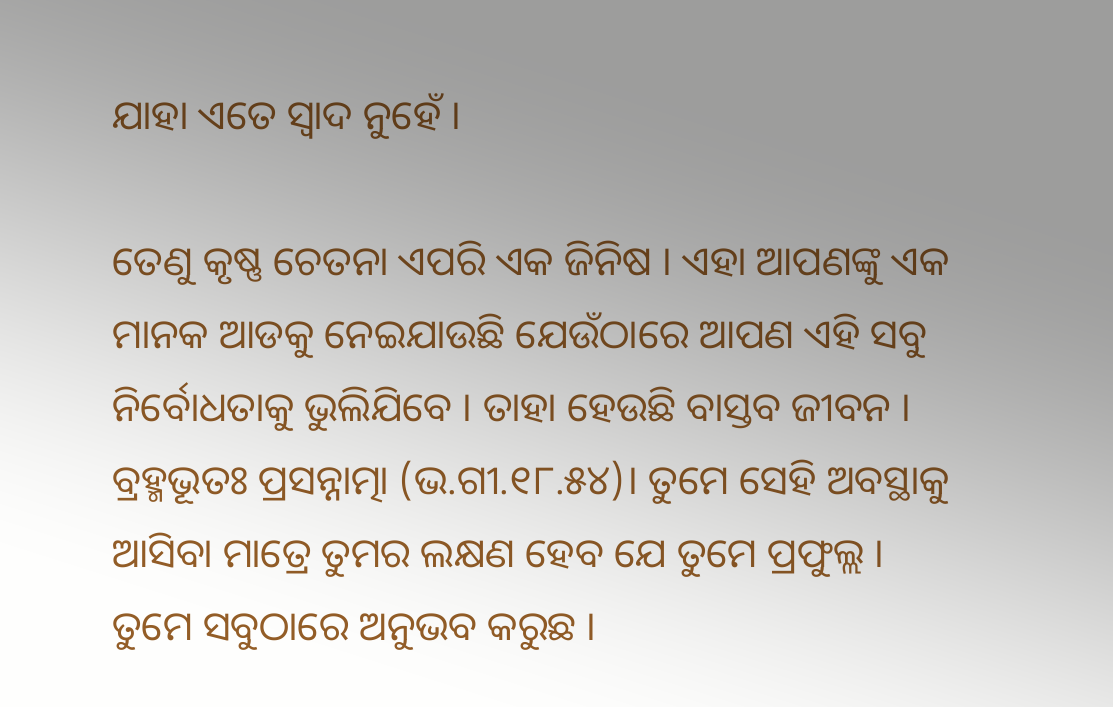ଯାହା ଏତେ ସ୍ୱାଦ ନୁହେଁ ।

ତେଣୁ କୃଷ୍ଣ ଚେତନା ଏପରି ଏକ ଜିନିଷ । ଏହା ଆପଣଙ୍କୁ ଏକ ମାନକ ଆଡକୁ ନେଇଯାଉଛି ଯେଉଁଠାରେ ଆପଣ ଏହି ସବୁ ନିର୍ବୋଧତାକୁ ଭୁଲିଯିବେ । ତାହା ହେଉଛି ବାସ୍ତବ ଜୀବନ । ବ୍ରହ୍ମଭୂତଃ ପ୍ରସନ୍ନାତ୍ମା (ଭ.ଗୀ.୧୮.୫୪)। ତୁମେ ସେହି ଅବସ୍ଥାକୁ ଆସିବା ମାତ୍ରେ ତୁମର ଲକ୍ଷଣ ହେବ ଯେ ତୁମେ ପ୍ରଫୁଲ୍ଲ । ତୁମେ ସବୁଠାରେ ଅନୁଭବ କରୁଛ ।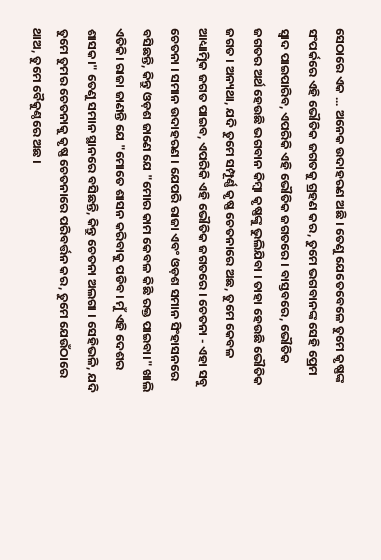ସେଠାରେ ଏକ ... ଅନେକ ଉଦାହରଣ ଅଛି । ତେଣୁ ଯେତେବେଳେ ତୁମେ କୃଷ୍ଣଙ୍କ ସଂପର୍କରେ ଏହି ଭୌତିକ ଜଗତକୁ ଗ୍ରହଣ କର, ତୁମେ ଭଗବାନଙ୍କ ସେହି ପ୍ରେମ ସ୍ୱାଦ ପାଇପାରିବ, ଏପରିକି ଏହି ଭୌତିକ ଜଗତରେ । ବାସ୍ତବରେ, ଭୌତିକ ଜଗତର ଅର୍ଥ ହେଉଛି ଭଗବାନ କିମ୍ବା କୃଷ୍ଣଙ୍କୁ ଭୁଲିଯିବା । ତାହା ହେଉଛି ଭୌତିକ ଜଗତ । ଅନ୍ୟଥା, ଯଦି ତୁମେ ସମ୍ପୂର୍ଣ୍ଣ କୃଷ୍ଣ ଚେତନାରେ ଅଛ, ତୁମେ କେବଳ ଆଧ୍ୟାତ୍ମିକ ଜଗତ ପାଇବ, ଏପରିକି ଏହି ଭୌତିକ ଜଗତରେ । ଚେତନା - ଏହା ସବୁ ଚେତନା । ସମାନ ଉଦାହରଣ । ଯେପରି ରାଜା ଏବଂ ଓଡ଼ଶ ସମାନ ସିଂହାସନରେ ବସିଛନ୍ତି, କିନ୍ତୁ ଓଡ଼ଶ ଜାଣେ ଯେ "ମୋର କାମ କେବଳ କିଛି ରକ୍ତ ପାଇବା।" ଖାଲି ଏତିକି। ରାଜା ଜାଣନ୍ତି ଯେ "ମୋତେ ଶାସନ କରିବାକୁ ପଡିବ। ମୁଁ ଏହି ଦେଶର ଶାସକ।" ତେଣୁ ସମାନ ସ୍ଥାନରେ ବସିଛନ୍ତି, କିନ୍ତୁ ଚେତନା ଅଲଗା । ସେହିଭଳି, ଯଦି ତୁମେ ତୁମର ଚେତନାକୁ କୃଷ୍ଣ ଚେତନାରେ ପରିବର୍ତ୍ତନ କର, ତୁମେ ଯେଉଁଠାରେ ଥାଅ, ତୁମେ ବୈକୁଣ୍ଠରେ ଅଛ ।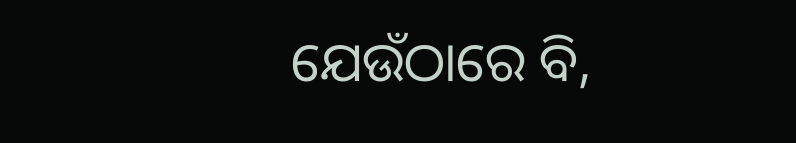ଯେଉଁଠାରେ ବି,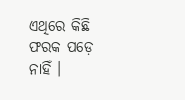ଏଥିରେ କିଛି ଫରକ ପଡ଼େ ନାହିଁ ।